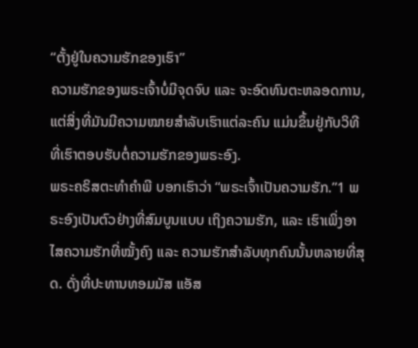“ຕັ້ງຢູ່ໃນຄວາມຮັກຂອງເຮົາ”
ຄວາມຮັກຂອງພຣະເຈົ້າບໍ່ມີຈຸດຈົບ ແລະ ຈະອົດທົນຕະຫລອດການ, ແຕ່ສິ່ງທີ່ມັນມີຄວາມໝາຍສຳລັບເຮົາແຕ່ລະຄົນ ແມ່ນຂຶ້ນຢູ່ກັບວິທີທີ່ເຮົາຕອບຮັບຕໍ່ຄວາມຮັກຂອງພຣະອົງ.
ພຣະຄຣິສຕະທຳຄຳພີ ບອກເຮົາວ່າ “ພຣະເຈົ້າເປັນຄວາມຮັກ.”1 ພຣະອົງເປັນຕົວຢ່າງທີ່ສົມບູນແບບ ເຖິງຄວາມຮັກ, ແລະ ເຮົາເພິ່ງອາໄສຄວາມຮັກທີ່ໝັ້ງຄົງ ແລະ ຄວາມຮັກສຳລັບທຸກຄົນນັ້ນຫລາຍທີ່ສຸດ. ດັ່ງທີ່ປະທານທອມມັສ ແອັສ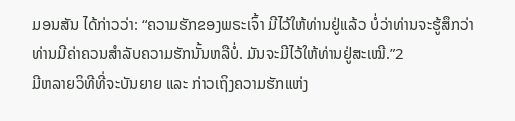ມອນສັນ ໄດ້ກ່າວວ່າ: “ຄວາມຮັກຂອງພຣະເຈົ້າ ມີໄວ້ໃຫ້ທ່ານຢູ່ແລ້ວ ບໍ່ວ່າທ່ານຈະຮູ້ສຶກວ່າ ທ່ານມີຄ່າຄວນສຳລັບຄວາມຮັກນັ້ນຫລືບໍ່. ມັນຈະມີໄວ້ໃຫ້ທ່ານຢູ່ສະເໝີ.”2
ມີຫລາຍວິທີທີ່ຈະບັນຍາຍ ແລະ ກ່າວເຖິງຄວາມຮັກແຫ່ງ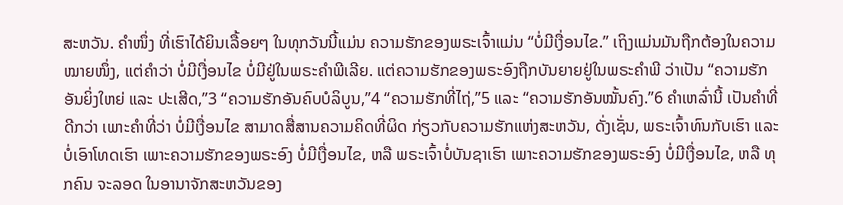ສະຫວັນ. ຄຳໜຶ່ງ ທີ່ເຮົາໄດ້ຍິນເລື້ອຍໆ ໃນທຸກວັນນີ້ແມ່ນ ຄວາມຮັກຂອງພຣະເຈົ້າແມ່ນ “ບໍ່ມີເງື່ອນໄຂ.” ເຖິງແມ່ນມັນຖືກຕ້ອງໃນຄວາມໝາຍໜຶ່ງ, ແຕ່ຄຳວ່າ ບໍ່ມີເງື່ອນໄຂ ບໍ່ມີຢູ່ໃນພຣະຄຳພີເລີຍ. ແຕ່ຄວາມຮັກຂອງພຣະອົງຖືກບັນຍາຍຢູ່ໃນພຣະຄຳພີ ວ່າເປັນ “ຄວາມຮັກອັນຍິ່ງໃຫຍ່ ແລະ ປະເສີດ,”3 “ຄວາມຮັກອັນຄົບບໍລິບູນ,”4 “ຄວາມຮັກທີ່ໄຖ່,”5 ແລະ “ຄວາມຮັກອັນໝັ້ນຄົງ.”6 ຄຳເຫລົ່ານີ້ ເປັນຄຳທີ່ດີກວ່າ ເພາະຄຳທີ່ວ່າ ບໍ່ມີເງື່ອນໄຂ ສາມາດສື່ສານຄວາມຄິດທີ່ຜິດ ກ່ຽວກັບຄວາມຮັກແຫ່ງສະຫວັນ, ດັ່ງເຊັ່ນ, ພຣະເຈົ້າທົນກັບເຮົາ ແລະ ບໍ່ເອົາໂທດເຮົາ ເພາະຄວາມຮັກຂອງພຣະອົງ ບໍ່ມີເງື່ອນໄຂ, ຫລື ພຣະເຈົ້າບໍ່ບັນຊາເຮົາ ເພາະຄວາມຮັກຂອງພຣະອົງ ບໍ່ມີເງື່ອນໄຂ, ຫລື ທຸກຄົນ ຈະລອດ ໃນອານາຈັກສະຫວັນຂອງ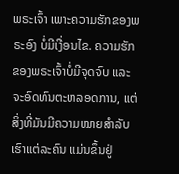ພຣະເຈົ້າ ເພາະຄວາມຮັກຂອງພຣະອົງ ບໍ່ມີເງື່ອນໄຂ. ຄວາມຮັກຂອງພຣະເຈົ້າບໍ່ມີຈຸດຈົບ ແລະ ຈະອົດທົນຕະຫລອດການ, ແຕ່ສິ່ງທີ່ມັນມີຄວາມໝາຍສຳລັບເຮົາແຕ່ລະຄົນ ແມ່ນຂຶ້ນຢູ່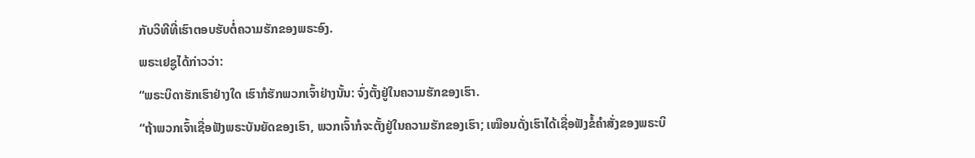ກັບວິທີທີ່ເຮົາຕອບຮັບຕໍ່ຄວາມຮັກຂອງພຣະອົງ.
ພຣະເຢຊູໄດ້ກ່າວວ່າ:
“ພຣະບິດາຮັກເຮົາຢ່າງໃດ ເຮົາກໍຮັກພວກເຈົ້າຢ່າງນັ້ນ: ຈົ່ງຕັ້ງຢູ່ໃນຄວາມຮັກຂອງເຮົາ.
“ຖ້າພວກເຈົ້າເຊື່ອຟັງພຣະບັນຍັດຂອງເຮົາ, ພວກເຈົ້າກໍຈະຕັ້ງຢູ່ໃນຄວາມຮັກຂອງເຮົາ; ເໝືອນດັ່ງເຮົາໄດ້ເຊື່ອຟັງຂໍ້ຄຳສັ່ງຂອງພຣະບິ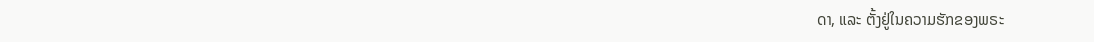ດາ, ແລະ ຕັ້ງຢູ່ໃນຄວາມຮັກຂອງພຣະ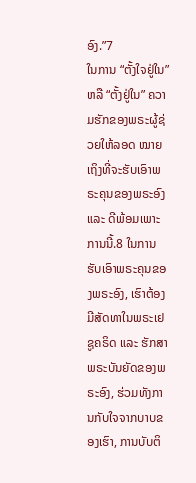ອົງ.”7
ໃນການ “ຕັ້ງໃຈຢູ່ໃນ” ຫລື “ຕັ້ງຢູ່ໃນ” ຄວາມຮັກຂອງພຣະຜູ້ຊ່ວຍໃຫ້ລອດ ໝາຍເຖິງທີ່ຈະຮັບເອົາພຣະຄຸນຂອງພຣະອົງ ແລະ ດີພ້ອມເພາະການນີ້.8 ໃນການຮັບເອົາພຣະຄຸນຂອງພຣະອົງ, ເຮົາຕ້ອງມີສັດທາໃນພຣະເຢຊູຄຣິດ ແລະ ຮັກສາພຣະບັນຍັດຂອງພຣະອົງ, ຮ່ວມທັງການກັບໃຈຈາກບາບຂອງເຮົາ, ການບັບຕິ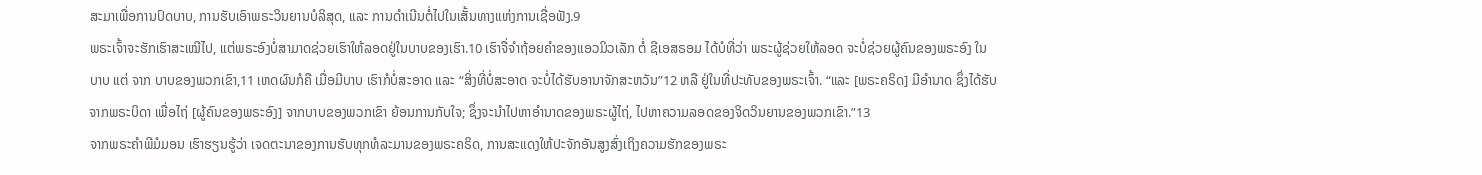ສະມາເພື່ອການປົດບາບ, ການຮັບເອົາພຣະວິນຍານບໍລິສຸດ, ແລະ ການດຳເນີນຕໍ່ໄປໃນເສັ້ນທາງແຫ່ງການເຊື່ອຟັງ.9
ພຣະເຈົ້າຈະຮັກເຮົາສະເໝີໄປ, ແຕ່ພຣະອົງບໍ່ສາມາດຊ່ວຍເຮົາໃຫ້ລອດຢູ່ໃນບາບຂອງເຮົາ.10 ເຮົາຈື່ຈຳຖ້ອຍຄຳຂອງແອວມິວເລັກ ຕໍ່ ຊີເອສຣອມ ໄດ້ບໍທີ່ວ່າ ພຣະຜູ້ຊ່ວຍໃຫ້ລອດ ຈະບໍ່ຊ່ວຍຜູ້ຄົນຂອງພຣະອົງ ໃນ ບາບ ແຕ່ ຈາກ ບາບຂອງພວກເຂົາ,11 ເຫດຜົນກໍຄື ເມື່ອມີບາບ ເຮົາກໍບໍ່ສະອາດ ແລະ “ສິ່ງທີ່ບໍ່ສະອາດ ຈະບໍ່ໄດ້ຮັບອານາຈັກສະຫວັນ”12 ຫລື ຢູ່ໃນທີ່ປະທັບຂອງພຣະເຈົ້າ. “ແລະ [ພຣະຄຣິດ] ມີອຳນາດ ຊຶ່ງໄດ້ຮັບຈາກພຣະບິດາ ເພື່ອໄຖ່ [ຜູ້ຄົນຂອງພຣະອົງ] ຈາກບາບຂອງພວກເຂົາ ຍ້ອນການກັບໃຈ; ຊຶ່ງຈະນຳໄປຫາອຳນາດຂອງພຣະຜູ້ໄຖ່, ໄປຫາຄວາມລອດຂອງຈິດວິນຍານຂອງພວກເຂົາ.”13
ຈາກພຣະຄຳພີມໍມອນ ເຮົາຮຽນຮູ້ວ່າ ເຈດຕະນາຂອງການຮັບທຸກທໍລະມານຂອງພຣະຄຣິດ, ການສະແດງໃຫ້ປະຈັກອັນສູງສົ່ງເຖິງຄວາມຮັກຂອງພຣະ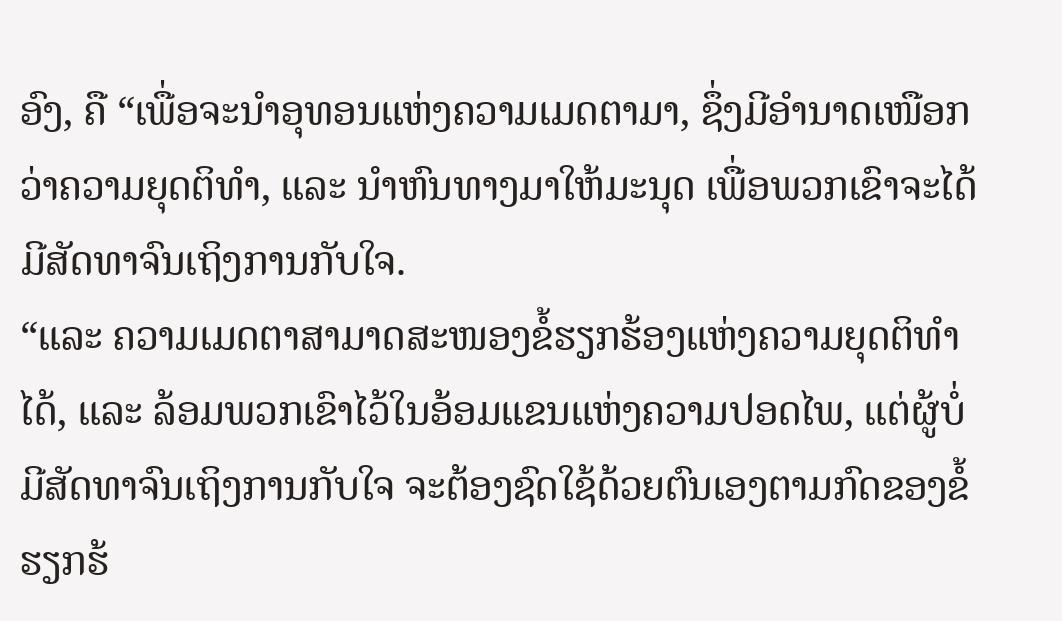ອົງ, ຄື “ເພື່ອຈະນຳອຸທອນແຫ່ງຄວາມເມດຕາມາ, ຊຶ່ງມີອຳນາດເໜືອກວ່າຄວາມຍຸດຕິທຳ, ແລະ ນຳຫົນທາງມາໃຫ້ມະນຸດ ເພື່ອພວກເຂົາຈະໄດ້ມີສັດທາຈົນເຖິງການກັບໃຈ.
“ແລະ ຄວາມເມດຕາສາມາດສະໜອງຂໍ້ຮຽກຮ້ອງແຫ່ງຄວາມຍຸດຕິທຳໄດ້, ແລະ ລ້ອມພວກເຂົາໄວ້ໃນອ້ອມແຂນແຫ່ງຄວາມປອດໄພ, ແຕ່ຜູ້ບໍ່ມີສັດທາຈົນເຖິງການກັບໃຈ ຈະຕ້ອງຊົດໃຊ້ດ້ວຍຕົນເອງຕາມກົດຂອງຂໍ້ຮຽກຮ້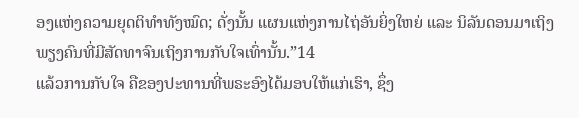ອງແຫ່ງຄວາມຍຸດຕິທຳທັງໝົດ; ດັ່ງນັ້ນ ແຜນແຫ່ງການໄຖ່ອັນຍິ່ງໃຫຍ່ ແລະ ນິລັນດອນມາເຖິງພຽງຄົນທີ່ມີສັດທາຈົນເຖິງການກັບໃຈເທົ່ານັ້ນ.”14
ແລ້ວການກັບໃຈ ຄືຂອງປະທານທີ່ພຣະອົງໄດ້ມອບໃຫ້ແກ່ເຮົາ, ຊຶ່ງ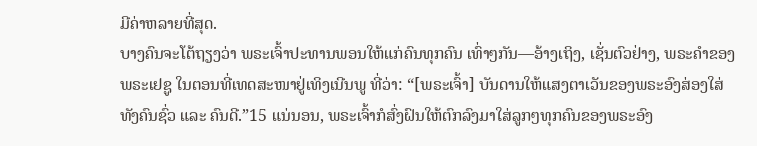ມີຄ່າຫລາຍທີ່ສຸດ.
ບາງຄົນຈະໂຕ້ຖຽງວ່າ ພຣະເຈົ້າປະທານພອນໃຫ້ແກ່ຄົນທຸກຄົນ ເທົ່າໆກັນ—ອ້າງເຖິງ, ເຊັ່ນຕົວຢ່າງ, ພຣະຄຳຂອງພຣະເຢຊູ ໃນຕອນທີ່ເທດສະໜາຢູ່ເທິງເນີນພູ ທີ່ວ່າ: “[ພຣະເຈົ້າ] ບັນດານໃຫ້ແສງຕາເວັນຂອງພຣະອົງສ່ອງໃສ່ທັງຄົນຊົ່ວ ແລະ ຄົນດີ.”15 ແນ່ນອນ, ພຣະເຈົ້າກໍສົ່ງຝົນໃຫ້ຕົກລົງມາໃສ່ລູກໆທຸກຄົນຂອງພຣະອົງ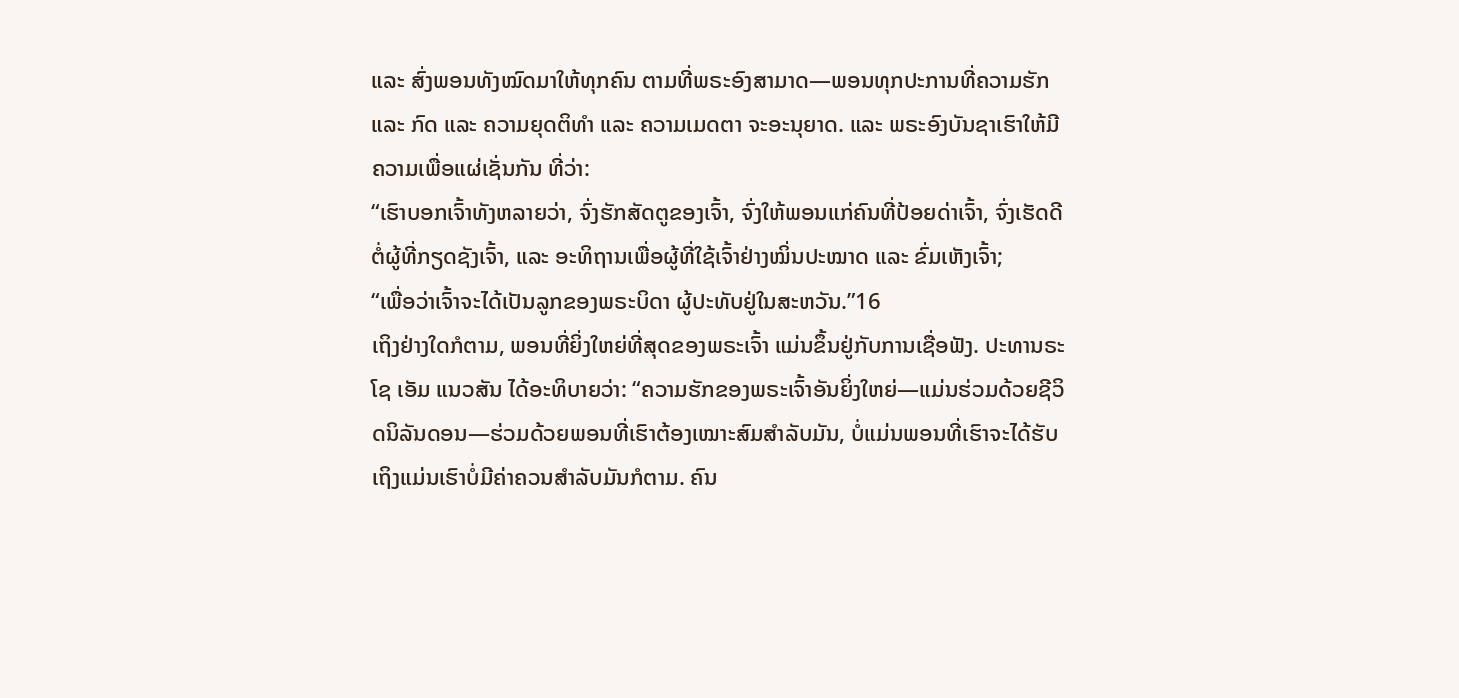ແລະ ສົ່ງພອນທັງໝົດມາໃຫ້ທຸກຄົນ ຕາມທີ່ພຣະອົງສາມາດ—ພອນທຸກປະການທີ່ຄວາມຮັກ ແລະ ກົດ ແລະ ຄວາມຍຸດຕິທຳ ແລະ ຄວາມເມດຕາ ຈະອະນຸຍາດ. ແລະ ພຣະອົງບັນຊາເຮົາໃຫ້ມີຄວາມເພື່ອແຜ່ເຊັ່ນກັນ ທີ່ວ່າ:
“ເຮົາບອກເຈົ້າທັງຫລາຍວ່າ, ຈົ່ງຮັກສັດຕູຂອງເຈົ້າ, ຈົ່ງໃຫ້ພອນແກ່ຄົນທີ່ປ້ອຍດ່າເຈົ້າ, ຈົ່ງເຮັດດີຕໍ່ຜູ້ທີ່ກຽດຊັງເຈົ້າ, ແລະ ອະທິຖານເພື່ອຜູ້ທີ່ໃຊ້ເຈົ້າຢ່າງໝິ່ນປະໝາດ ແລະ ຂົ່ມເຫັງເຈົ້າ;
“ເພື່ອວ່າເຈົ້າຈະໄດ້ເປັນລູກຂອງພຣະບິດາ ຜູ້ປະທັບຢູ່ໃນສະຫວັນ.”16
ເຖິງຢ່າງໃດກໍຕາມ, ພອນທີ່ຍິ່ງໃຫຍ່ທີ່ສຸດຂອງພຣະເຈົ້າ ແມ່ນຂຶ້ນຢູ່ກັບການເຊື່ອຟັງ. ປະທານຣະໂຊ ເອັມ ແນວສັນ ໄດ້ອະທິບາຍວ່າ: “ຄວາມຮັກຂອງພຣະເຈົ້າອັນຍິ່ງໃຫຍ່—ແມ່ນຮ່ວມດ້ວຍຊີວິດນິລັນດອນ—ຮ່ວມດ້ວຍພອນທີ່ເຮົາຕ້ອງເໝາະສົມສຳລັບມັນ, ບໍ່ແມ່ນພອນທີ່ເຮົາຈະໄດ້ຮັບ ເຖິງແມ່ນເຮົາບໍ່ມີຄ່າຄວນສຳລັບມັນກໍຕາມ. ຄົນ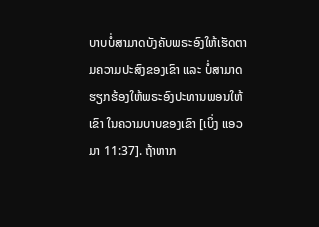ບາບບໍ່ສາມາດບັງຄັບພຣະອົງໃຫ້ເຮັດຕາມຄວາມປະສົງຂອງເຂົາ ແລະ ບໍ່ສາມາດຮຽກຮ້ອງໃຫ້ພຣະອົງປະທານພອນໃຫ້ເຂົາ ໃນຄວາມບາບຂອງເຂົາ [ເບິ່ງ ແອວມາ 11:37]. ຖ້າຫາກ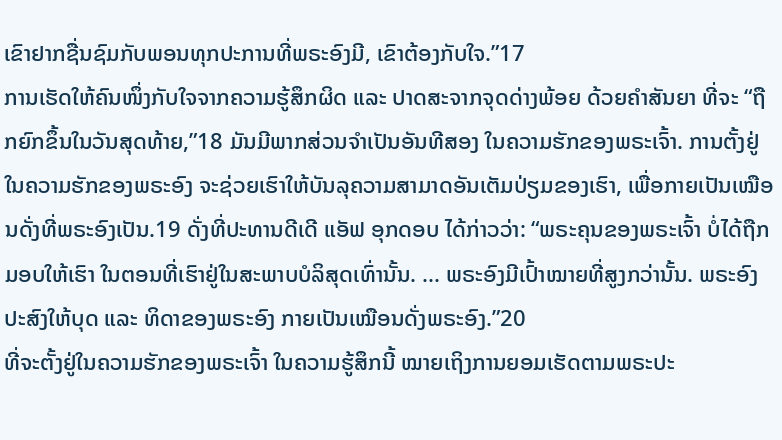ເຂົາຢາກຊື່ນຊົມກັບພອນທຸກປະການທີ່ພຣະອົງມີ, ເຂົາຕ້ອງກັບໃຈ.”17
ການເຮັດໃຫ້ຄົນໜຶ່ງກັບໃຈຈາກຄວາມຮູ້ສຶກຜິດ ແລະ ປາດສະຈາກຈຸດດ່າງພ້ອຍ ດ້ວຍຄຳສັນຍາ ທີ່ຈະ “ຖືກຍົກຂຶ້ນໃນວັນສຸດທ້າຍ,”18 ມັນມີພາກສ່ວນຈຳເປັນອັນທີສອງ ໃນຄວາມຮັກຂອງພຣະເຈົ້າ. ການຕັ້ງຢູ່ໃນຄວາມຮັກຂອງພຣະອົງ ຈະຊ່ວຍເຮົາໃຫ້ບັນລຸຄວາມສາມາດອັນເຕັມປ່ຽມຂອງເຮົາ, ເພື່ອກາຍເປັນເໝືອນດັ່ງທີ່ພຣະອົງເປັນ.19 ດັ່ງທີ່ປະທານດີເດີ ແອັຟ ອຸກດອບ ໄດ້ກ່າວວ່າ: “ພຣະຄຸນຂອງພຣະເຈົ້າ ບໍ່ໄດ້ຖືກມອບໃຫ້ເຮົາ ໃນຕອນທີ່ເຮົາຢູ່ໃນສະພາບບໍລິສຸດເທົ່ານັ້ນ. ... ພຣະອົງມີເປົ້າໝາຍທີ່ສູງກວ່ານັ້ນ. ພຣະອົງປະສົງໃຫ້ບຸດ ແລະ ທິດາຂອງພຣະອົງ ກາຍເປັນເໝືອນດັ່ງພຣະອົງ.”20
ທີ່ຈະຕັ້ງຢູ່ໃນຄວາມຮັກຂອງພຣະເຈົ້າ ໃນຄວາມຮູ້ສຶກນີ້ ໝາຍເຖິງການຍອມເຮັດຕາມພຣະປະ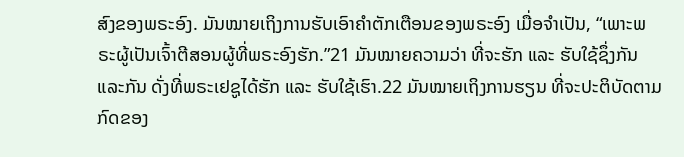ສົງຂອງພຣະອົງ. ມັນໝາຍເຖິງການຮັບເອົາຄຳຕັກເຕືອນຂອງພຣະອົງ ເມື່ອຈຳເປັນ, “ເພາະພຣະຜູ້ເປັນເຈົ້າຕີສອນຜູ້ທີ່ພຣະອົງຮັກ.”21 ມັນໝາຍຄວາມວ່າ ທີ່ຈະຮັກ ແລະ ຮັບໃຊ້ຊຶ່ງກັນແລະກັນ ດັ່ງທີ່ພຣະເຢຊູໄດ້ຮັກ ແລະ ຮັບໃຊ້ເຮົາ.22 ມັນໝາຍເຖິງການຮຽນ ທີ່ຈະປະຕິບັດຕາມກົດຂອງ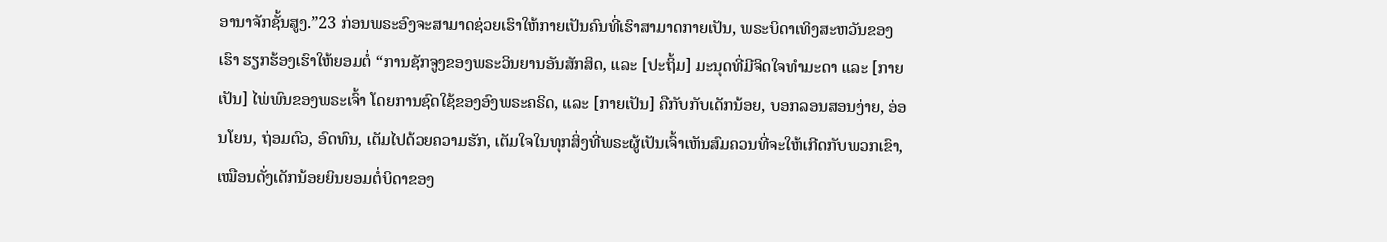ອານາຈັກຊັ້ນສູງ.”23 ກ່ອນພຣະອົງຈະສາມາດຊ່ວຍເຮົາໃຫ້ກາຍເປັນຄົນທີ່ເຮົາສາມາດກາຍເປັນ, ພຣະບິດາເທິງສະຫວັນຂອງເຮົາ ຮຽກຮ້ອງເຮົາໃຫ້ຍອມຕໍ່ “ການຊັກຈູງຂອງພຣະວິນຍານອັນສັກສິດ, ແລະ [ປະຖິ້ມ] ມະນຸດທີ່ມີຈິດໃຈທຳມະດາ ແລະ [ກາຍເປັນ] ໄພ່ພົນຂອງພຣະເຈົ້າ ໂດຍການຊົດໃຊ້ຂອງອົງພຣະຄຣິດ, ແລະ [ກາຍເປັນ] ຄືກັບກັບເດັກນ້ອຍ, ບອກລອນສອນງ່າຍ, ອ່ອນໂຍນ, ຖ່ອມຕົວ, ອົດທົນ, ເຕັມໄປດ້ວຍຄວາມຮັກ, ເຕັມໃຈໃນທຸກສິ່ງທີ່ພຣະຜູ້ເປັນເຈົ້າເຫັນສົມຄວນທີ່ຈະໃຫ້ເກີດກັບພວກເຂົາ, ເໝືອນດັ່ງເດັກນ້ອຍຍິນຍອມຕໍ່ບິດາຂອງ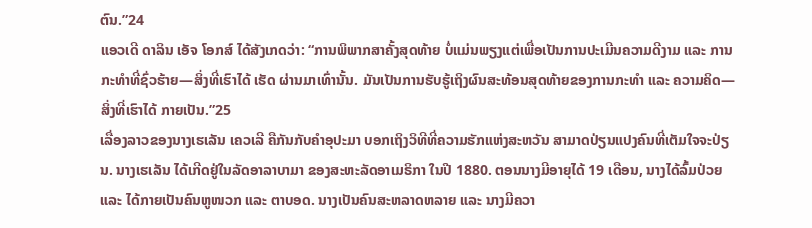ຕົນ.”24
ແອວເດີ ດາລິນ ເອັຈ ໂອກສ໌ ໄດ້ສັງເກດວ່າ: “ການພິພາກສາຄັ້ງສຸດທ້າຍ ບໍ່ແມ່ນພຽງແຕ່ເພື່ອເປັນການປະເມີນຄວາມດີງາມ ແລະ ການກະທຳທີ່ຊົ່ວຮ້າຍ—ສິ່ງທີ່ເຮົາໄດ້ ເຮັດ ຜ່ານມາເທົ່ານັ້ນ. ມັນເປັນການຮັບຮູ້ເຖິງຜົນສະທ້ອນສຸດທ້າຍຂອງການກະທຳ ແລະ ຄວາມຄິດ—ສິ່ງທີ່ເຮົາໄດ້ ກາຍເປັນ.”25
ເລື່ອງລາວຂອງນາງເຮເລັນ ເຄວເລີ ຄືກັນກັບຄຳອຸປະມາ ບອກເຖິງວິທີທີ່ຄວາມຮັກແຫ່ງສະຫວັນ ສາມາດປ່ຽນແປງຄົນທີ່ເຕັມໃຈຈະປ່ຽນ. ນາງເຮເລັນ ໄດ້ເກີດຢູ່ໃນລັດອາລາບາມາ ຂອງສະຫະລັດອາເມຣິກາ ໃນປີ 1880. ຕອນນາງມີອາຍຸໄດ້ 19 ເດືອນ, ນາງໄດ້ລົ້ມປ່ວຍ ແລະ ໄດ້ກາຍເປັນຄົນຫູໜວກ ແລະ ຕາບອດ. ນາງເປັນຄົນສະຫລາດຫລາຍ ແລະ ນາງມີຄວາ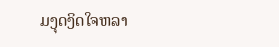ມງຸດງິດໃຈຫລາ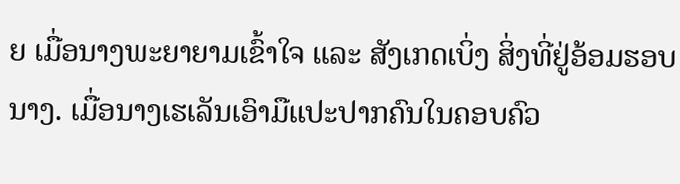ຍ ເມື່ອນາງພະຍາຍາມເຂົ້າໃຈ ແລະ ສັງເກດເບິ່ງ ສິ່ງທີ່ຢູ່ອ້ອມຮອບນາງ. ເມື່ອນາງເຮເລັນເອົາມືແປະປາກຄົນໃນຄອບຄົວ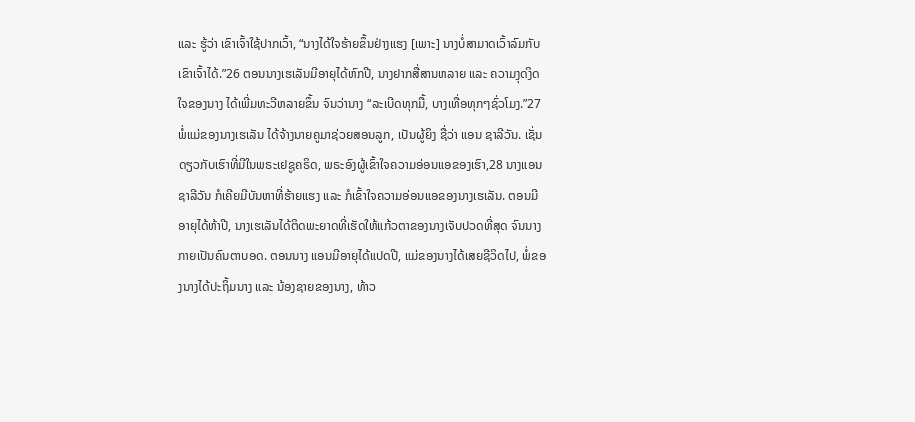ແລະ ຮູ້ວ່າ ເຂົາເຈົ້າໃຊ້ປາກເວົ້າ, “ນາງໄດ້ໃຈຮ້າຍຂຶ້ນຢ່າງແຮງ [ເພາະ] ນາງບໍ່ສາມາດເວົ້າລົມກັບເຂົາເຈົ້າໄດ້.”26 ຕອນນາງເຮເລັນມີອາຍຸໄດ້ຫົກປີ, ນາງຢາກສື່ສານຫລາຍ ແລະ ຄວາມງຸດງິດໃຈຂອງນາງ ໄດ້ເພີ່ມທະວີຫລາຍຂຶ້ນ ຈົນວ່ານາງ “ລະເບີດທຸກມື້, ບາງເທື່ອທຸກໆຊົ່ວໂມງ.”27
ພໍ່ແມ່ຂອງນາງເຮເລັນ ໄດ້ຈ້າງນາຍຄູມາຊ່ວຍສອນລູກ, ເປັນຜູ້ຍິງ ຊື່ວ່າ ແອນ ຊາລີວັນ. ເຊັ່ນດຽວກັບເຮົາທີ່ມີໃນພຣະເຢຊູຄຣິດ, ພຣະອົງຜູ້ເຂົ້າໃຈຄວາມອ່ອນແອຂອງເຮົາ,28 ນາງແອນ ຊາລີວັນ ກໍເຄີຍມີບັນຫາທີ່ຮ້າຍແຮງ ແລະ ກໍເຂົ້າໃຈຄວາມອ່ອນແອຂອງນາງເຮເລັນ. ຕອນມີອາຍຸໄດ້ຫ້າປີ, ນາງເຮເລັນໄດ້ຕິດພະຍາດທີ່ເຮັດໃຫ້ແກ້ວຕາຂອງນາງເຈັບປວດທີ່ສຸດ ຈົນນາງກາຍເປັນຄົນຕາບອດ. ຕອນນາງ ແອນມີອາຍຸໄດ້ແປດປີ, ແມ່ຂອງນາງໄດ້ເສຍຊີວິດໄປ, ພໍ່ຂອງນາງໄດ້ປະຖິ້ມນາງ ແລະ ນ້ອງຊາຍຂອງນາງ, ທ້າວ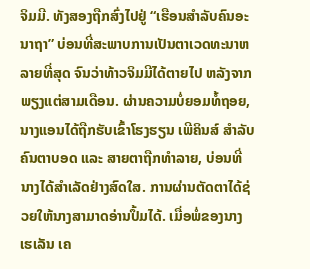ຈິມມີ. ທັງສອງຖືກສົ່ງໄປຢູ່ “ເຮືອນສຳລັບຄົນອະນາຖາ” ບ່ອນທີ່ສະພາບການເປັນຕາເວດທະນາຫລາຍທີ່ສຸດ ຈົນວ່າທ້າວຈິມມີໄດ້ຕາຍໄປ ຫລັງຈາກພຽງແຕ່ສາມເດືອນ. ຜ່ານຄວາມບໍ່ຍອມທໍ້ຖອຍ, ນາງແອນໄດ້ຖືກຮັບເຂົ້າໂຮງຮຽນ ເພີຄິນສ໌ ສຳລັບຄົນຕາບອດ ແລະ ສາຍຕາຖືກທຳລາຍ, ບ່ອນທີ່ນາງໄດ້ສຳເລັດຢ່າງສົດໃສ. ການຜ່ານຕັດຕາໄດ້ຊ່ວຍໃຫ້ນາງສາມາດອ່ານປຶ້ມໄດ້. ເມື່ອພໍ່ຂອງນາງເຮເລັນ ເຄ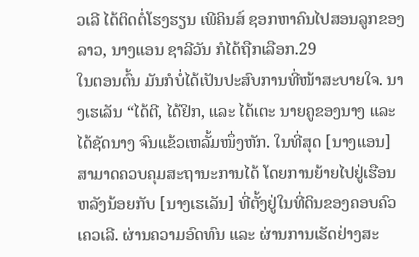ວເລີ ໄດ້ຕິດຕໍ່ໂຮງຮຽນ ເພີຄິນສ໌ ຊອກຫາຄົນໄປສອນລູກຂອງລາວ, ນາງແອນ ຊາລີວັນ ກໍໄດ້ຖືກເລືອກ.29
ໃນຕອນຕົ້ນ ມັນກໍບໍ່ໄດ້ເປັນປະສົບການທີ່ໜ້າສະບາຍໃຈ. ນາງເຮເລັນ “ໄດ້ຕີ, ໄດ້ຢິກ, ແລະ ໄດ້ເຕະ ນາຍຄູຂອງນາງ ແລະ ໄດ້ຊັດນາງ ຈົນແຂ້ວເຫລັ້ມໜຶ່ງຫັກ. ໃນທີ່ສຸດ [ນາງແອນ] ສາມາດຄວບຄຸມສະຖານະການໄດ້ ໂດຍການຍ້າຍໄປຢູ່ເຮືອນຫລັງນ້ອຍກັບ [ນາງເຮເລັນ] ທີ່ຕັ້ງຢູ່ໃນທີ່ດິນຂອງຄອບຄົວ ເຄວເລີ. ຜ່ານຄວາມອົດທົນ ແລະ ຜ່ານການເຮັດຢ່າງສະ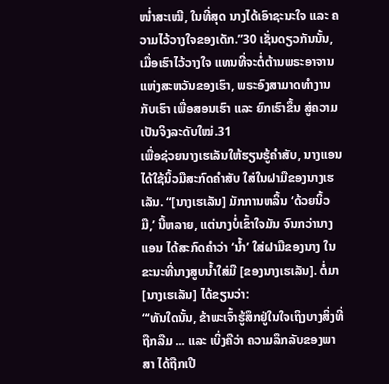ໜ່ຳສະເໝີ, ໃນທີ່ສຸດ ນາງໄດ້ເອົາຊະນະໃຈ ແລະ ຄວາມໄວ້ວາງໃຈຂອງເດັກ.”30 ເຊັ່ນດຽວກັນນັ້ນ, ເມື່ອເຮົາໄວ້ວາງໃຈ ແທນທີ່ຈະຕໍ່ຕ້ານພຣະອາຈານແຫ່ງສະຫວັນຂອງເຮົາ, ພຣະອົງສາມາດທຳງານກັບເຮົາ ເພື່ອສອນເຮົາ ແລະ ຍົກເຮົາຂຶ້ນ ສູ່ຄວາມເປັນຈິງລະດັບໃໝ່.31
ເພື່ອຊ່ວຍນາງເຮເລັນໃຫ້ຮຽນຮູ້ຄຳສັບ, ນາງແອນໄດ້ໃຊ້ນິ້ວມືສະກົດຄຳສັບ ໃສ່ໃນຝາມືຂອງນາງເຮເລັນ. “[ນາງເຮເລັນ] ມັກການຫລິ້ນ ‘ດ້ວຍນິ້ວ ມື,’ ນີ້ຫລາຍ, ແຕ່ນາງບໍ່ເຂົ້າໃຈມັນ ຈົນກວ່ານາງແອນ ໄດ້ສະກົດຄຳວ່າ ‘ນ້ຳ’ ໃສ່ຝາມືຂອງນາງ ໃນຂະນະທີ່ນາງສູບນ້ຳໃສ່ມື [ຂອງນາງເຮເລັນ]. ຕໍ່ມາ [ນາງເຮເລັນ] ໄດ້ຂຽນວ່າ:
“‘ທັນໃດນັ້ນ, ຂ້າພະເຈົ້າຮູ້ສຶກຢູ່ໃນໃຈເຖິງບາງສິ່ງທີ່ຖືກລືມ ... ແລະ ເບິ່ງຄືວ່າ ຄວາມລຶກລັບຂອງພາສາ ໄດ້ຖືກເປີ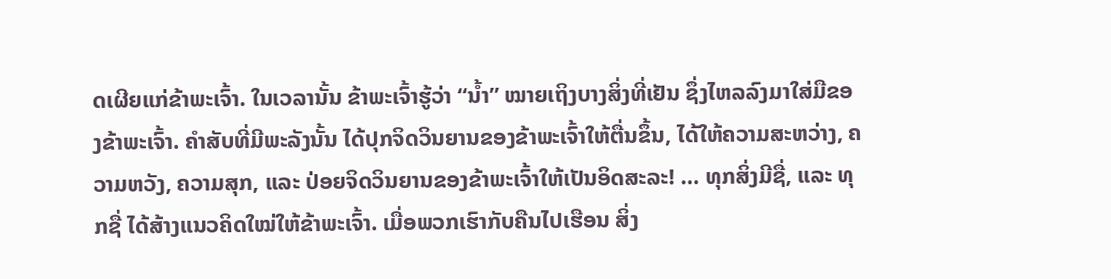ດເຜີຍແກ່ຂ້າພະເຈົ້າ. ໃນເວລານັ້ນ ຂ້າພະເຈົ້າຮູ້ວ່າ “ນ້ຳ” ໝາຍເຖິງບາງສິ່ງທີ່ເຢັນ ຊຶ່ງໄຫລລົງມາໃສ່ມືຂອງຂ້າພະເຈົ້າ. ຄຳສັບທີ່ມີພະລັງນັ້ນ ໄດ້ປຸກຈິດວິນຍານຂອງຂ້າພະເຈົ້າໃຫ້ຕື່ນຂຶ້ນ, ໄດ້ໃຫ້ຄວາມສະຫວ່າງ, ຄວາມຫວັງ, ຄວາມສຸກ, ແລະ ປ່ອຍຈິດວິນຍານຂອງຂ້າພະເຈົ້າໃຫ້ເປັນອິດສະລະ! … ທຸກສິ່ງມີຊື່, ແລະ ທຸກຊື່ ໄດ້ສ້າງແນວຄິດໃໝ່ໃຫ້ຂ້າພະເຈົ້າ. ເມື່ອພວກເຮົາກັບຄືນໄປເຮືອນ ສິ່ງ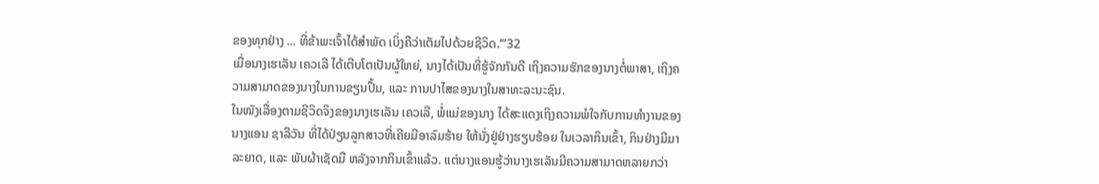ຂອງທຸກຢ່າງ ... ທີ່ຂ້າພະເຈົ້າໄດ້ສຳພັດ ເບິ່ງຄືວ່າເຕັມໄປດ້ວຍຊີວິດ.’”32
ເມື່ອນາງເຮເລັນ ເຄວເລີ ໄດ້ເຕີບໂຕເປັນຜູ້ໃຫຍ່, ນາງໄດ້ເປັນທີ່ຮູ້ຈັກກັນດີ ເຖິງຄວາມຮັກຂອງນາງຕໍ່ພາສາ, ເຖິງຄວາມສາມາດຂອງນາງໃນການຂຽນປຶ້ມ, ແລະ ການປາໄສຂອງນາງໃນສາທະລະນະຊົນ.
ໃນໜັງເລື່ອງຕາມຊີວິດຈິງຂອງນາງເຮເລັນ ເຄວເລີ, ພໍ່ແມ່ຂອງນາງ ໄດ້ສະແດງເຖິງຄວາມພໍໃຈກັບການທຳງານຂອງນາງແອນ ຊາລີວັນ ທີ່ໄດ້ປ່ຽນລູກສາວທີ່ເຄີຍມີອາລົມຮ້າຍ ໃຫ້ນັ່ງຢູ່ຢ່າງຮຽບຮ້ອຍ ໃນເວລາກິນເຂົ້າ, ກິນຢ່າງມີມາລະຍາດ, ແລະ ພັບຜ້າເຊັດມື ຫລັງຈາກກິນເຂົ້າແລ້ວ. ແຕ່ນາງແອນຮູ້ວ່ານາງເຮເລັນມີຄວາມສາມາດຫລາຍກວ່າ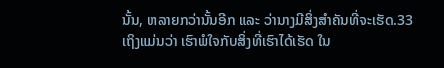ນັ້ນ, ຫລາຍກວ່ານັ້ນອີກ ແລະ ວ່ານາງມີສິ່ງສຳຄັນທີ່ຈະເຮັດ.33 ເຖິງແມ່ນວ່າ ເຮົາພໍໃຈກັບສິ່ງທີ່ເຮົາໄດ້ເຮັດ ໃນ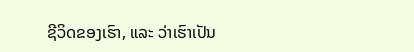ຊີວິດຂອງເຮົາ, ແລະ ວ່າເຮົາເປັນ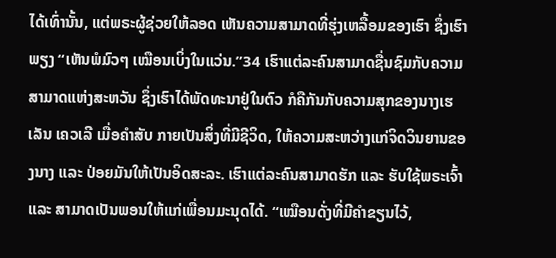ໄດ້ເທົ່ານັ້ນ, ແຕ່ພຣະຜູ້ຊ່ວຍໃຫ້ລອດ ເຫັນຄວາມສາມາດທີ່ຮຸ່ງເຫລື້ອມຂອງເຮົາ ຊຶ່ງເຮົາພຽງ “ເຫັນພໍມົວໆ ເໝືອນເບິ່ງໃນແວ່ນ.”34 ເຮົາແຕ່ລະຄົນສາມາດຊື່ນຊົມກັບຄວາມສາມາດແຫ່ງສະຫວັນ ຊຶ່ງເຮົາໄດ້ພັດທະນາຢູ່ໃນຕົວ ກໍຄືກັນກັບຄວາມສຸກຂອງນາງເຮເລັນ ເຄວເລີ ເມື່ອຄຳສັບ ກາຍເປັນສິ່ງທີ່ມີຊີວິດ, ໃຫ້ຄວາມສະຫວ່າງແກ່ຈິດວິນຍານຂອງນາງ ແລະ ປ່ອຍມັນໃຫ້ເປັນອິດສະລະ. ເຮົາແຕ່ລະຄົນສາມາດຮັກ ແລະ ຮັບໃຊ້ພຣະເຈົ້າ ແລະ ສາມາດເປັນພອນໃຫ້ແກ່ເພື່ອນມະນຸດໄດ້. “ເໝືອນດັ່ງທີ່ມີຄຳຂຽນໄວ້,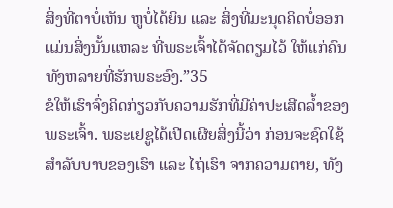ສິ່ງທີ່ຕາບໍ່ເຫັນ ຫູບໍ່ໄດ້ຍິນ ແລະ ສິ່ງທີ່ມະນຸດຄິດບໍ່ອອກ ແມ່ນສິ່ງນັ້ນແຫລະ ທີ່ພຣະເຈົ້າໄດ້ຈັດຕຽມໄວ້ ໃຫ້ແກ່ຄົນທັງຫລາຍທີ່ຮັກພຣະອົງ.”35
ຂໍໃຫ້ເຮົາຈົ່ງຄິດກ່ຽວກັບຄວາມຮັກທີ່ມີຄ່າປະເສີດລ້ຳຂອງພຣະເຈົ້າ. ພຣະເຢຊູໄດ້ເປີດເຜີຍສິ່ງນີ້ວ່າ ກ່ອນຈະຊົດໃຊ້ສຳລັບບາບຂອງເຮົາ ແລະ ໄຖ່ເຮົາ ຈາກຄວາມຕາຍ, ທັງ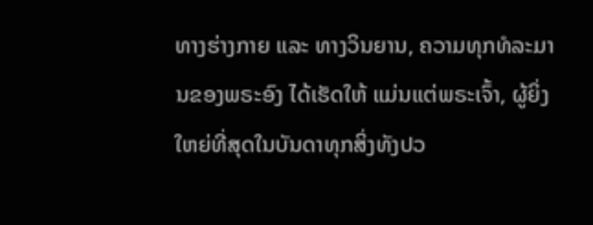ທາງຮ່າງກາຍ ແລະ ທາງວິນຍານ, ຄວາມທຸກທໍລະມານຂອງພຣະອົງ ໄດ້ເຮັດໃຫ້ ແມ່ນແຕ່ພຣະເຈົ້າ, ຜູ້ຍິ່ງໃຫຍ່ທີ່ສຸດໃນບັນດາທຸກສິ່ງທັງປວ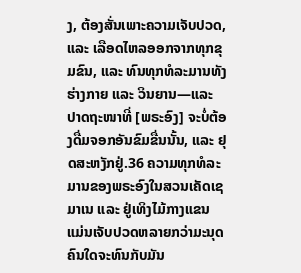ງ, ຕ້ອງສັ່ນເພາະຄວາມເຈັບປວດ, ແລະ ເລືອດໄຫລອອກຈາກທຸກຂຸມຂົນ, ແລະ ທົນທຸກທໍລະມານທັງຮ່າງກາຍ ແລະ ວິນຍານ—ແລະ ປາດຖະໜາທີ່ [ພຣະອົງ] ຈະບໍ່ຕ້ອງດື່ມຈອກອັນຂົມຂື່ນນັ້ນ, ແລະ ຢຸດສະຫງັກຢູ່.36 ຄວາມທຸກທໍລະມານຂອງພຣະອົງໃນສວນເຄັດເຊມາເນ ແລະ ຢູ່ເທິງໄມ້ກາງແຂນ ແມ່ນເຈັບປວດຫລາຍກວ່າມະນຸດຄົນໃດຈະທົນກັບມັນ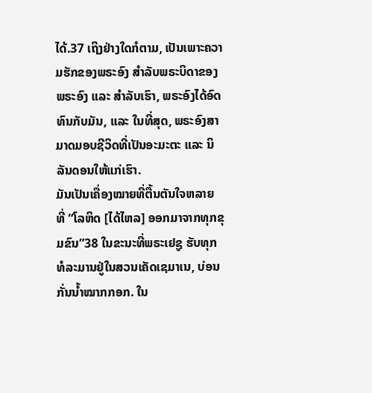ໄດ້.37 ເຖິງຢ່າງໃດກໍຕາມ, ເປັນເພາະຄວາມຮັກຂອງພຣະອົງ ສຳລັບພຣະບິດາຂອງພຣະອົງ ແລະ ສຳລັບເຮົາ, ພຣະອົງໄດ້ອົດທົນກັບມັນ, ແລະ ໃນທີ່ສຸດ, ພຣະອົງສາມາດມອບຊີວິດທີ່ເປັນອະມະຕະ ແລະ ນິລັນດອນໃຫ້ແກ່ເຮົາ.
ມັນເປັນເຄື່ອງໝາຍທີ່ຕື້ນຕັນໃຈຫລາຍ ທີ່ “ໂລຫິດ [ໄດ້ໄຫລ] ອອກມາຈາກທຸກຂຸມຂົນ”38 ໃນຂະນະທີ່ພຣະເຢຊູ ຮັບທຸກທໍລະມານຢູ່ໃນສວນເຄັດເຊມາເນ, ບ່ອນກັ່ນນ້ຳໝາກກອກ. ໃນ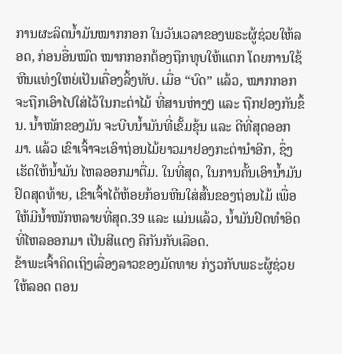ການຜະລິດນ້ຳມັນໝາກກອກ ໃນວັນເວລາຂອງພຣະຜູ້ຊ່ວຍໃຫ້ລອດ, ກ່ອນອື່ນໝົດ ໝາກກອກຕ້ອງຖືກທຸບໃຫ້ແຕກ ໂດຍການໃຊ້ຫີນແທ່ງໃຫຍ່ເປັນເຄື່ອງລິ້ງທັບ. ເມື່ອ “ບົດ” ແລ້ວ, ໝາກກອກຈະຖືກເອົາໄປໃສ່ໄວ້ໃນກະຕ່າໄມ້ ທີ່ສານຫ່າງໆ ແລະ ຖືກຢອງກັນຂຶ້ນ. ນ້ຳໜັກຂອງມັນ ຈະບີບນ້ຳມັນທີ່ເຂັ້ມຂຸ້ນ ແລະ ດີທີ່ສຸດອອກມາ. ແລ້ວ ເຂົາເຈົ້າຈະເອົາຖ່ອນໄມ້ຍາວມາຢອງກະຕ່ານຳອີກ, ຊຶ່ງເຮັດໃຫ້ນ້ຳມັນ ໄຫລອອກມາຕື່ມ. ໃນທີ່ສຸດ, ໃນການຄັ້ນເອົານ້ຳມັນຢົດສຸດທ້າຍ, ເຂົາເຈົ້າໄດ້ຫ້ອຍກ້ອນຫີນໃສ່ສົ້ນຂອງຖ່ອນໄມ້ ເພື່ອໃຫ້ມີນ້ຳໜັກຫລາຍທີ່ສຸດ.39 ແລະ ແມ່ນແລ້ວ, ນ້ຳມັນຢົດທຳອິດ ທີ່ໄຫລອອກມາ ເປັນສີແດງ ຄືກັນກັບເລືອດ.
ຂ້າພະເຈົ້າຄິດເຖິງເລື່ອງລາວຂອງມັດທາຍ ກ່ຽວກັບພຣະຜູ້ຊ່ວຍໃຫ້ລອດ ຕອນ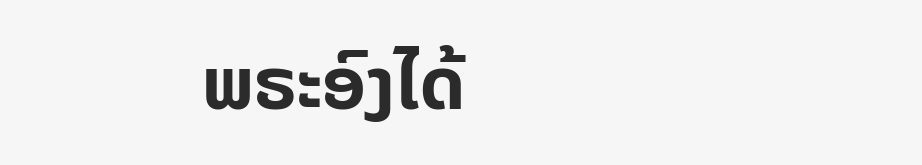ພຣະອົງໄດ້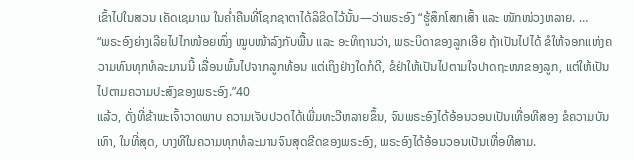ເຂົ້າໄປໃນສວນ ເຄັດເຊມາເນ ໃນຄ່ຳຄືນທີ່ໂຊກຊາຕາໄດ້ລິຂິດໄວ້ນັ້ນ—ວ່າພຣະອົງ “ຮູ້ສຶກໂສກເສົ້າ ແລະ ໜັກໜ່ວງຫລາຍ. …
“ພຣະອົງຍ່າງເລີຍໄປໄກໜ້ອຍໜຶ່ງ ໝູບໜ້າລົງກັບພື້ນ ແລະ ອະທິຖານວ່າ, ພຣະບິດາຂອງລູກເອີຍ ຖ້າເປັນໄປໄດ້ ຂໍໃຫ້ຈອກແຫ່ງຄວາມທົນທຸກທໍລະມານນີ້ ເລື່ອນພົ້ນໄປຈາກລູກທ້ອນ ແຕ່ເຖິງຢ່າງໃດກໍດີ, ຂໍຢ່າໃຫ້ເປັນໄປຕາມໃຈປາດຖະໜາຂອງລູກ, ແຕ່ໃຫ້ເປັນໄປຕາມຄວາມປະສົງຂອງພຣະອົງ.”40
ແລ້ວ, ດັ່ງທີ່ຂ້າພະເຈົ້າວາດພາບ ຄວາມເຈັບປວດໄດ້ເພີ່ມທະວີຫລາຍຂຶ້ນ, ຈົນພຣະອົງໄດ້ອ້ອນວອນເປັນເທື່ອທີສອງ ຂໍຄວາມບັນເທົາ, ໃນທີ່ສຸດ, ບາງທີໃນຄວາມທຸກທໍລະມານຈົນສຸດຂີດຂອງພຣະອົງ, ພຣະອົງໄດ້ອ້ອນວອນເປັນເທື່ອທີສາມ.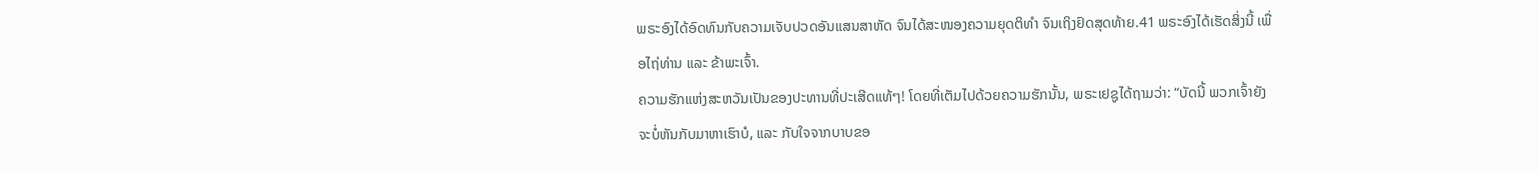ພຣະອົງໄດ້ອົດທົນກັບຄວາມເຈັບປວດອັນແສນສາຫັດ ຈົນໄດ້ສະໜອງຄວາມຍຸດຕິທຳ ຈົນເຖິງຢົດສຸດທ້າຍ.41 ພຣະອົງໄດ້ເຮັດສິ່ງນີ້ ເພື່ອໄຖ່ທ່ານ ແລະ ຂ້າພະເຈົ້າ.
ຄວາມຮັກແຫ່ງສະຫວັນເປັນຂອງປະທານທີ່ປະເສີດແທ້ໆ! ໂດຍທີ່ເຕັມໄປດ້ວຍຄວາມຮັກນັ້ນ, ພຣະເຢຊູໄດ້ຖາມວ່າ: “ບັດນີ້ ພວກເຈົ້າຍັງຈະບໍ່ຫັນກັບມາຫາເຮົາບໍ, ແລະ ກັບໃຈຈາກບາບຂອ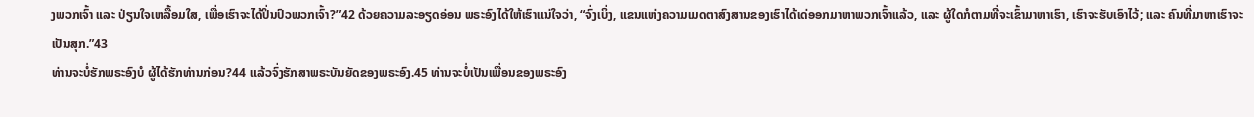ງພວກເຈົ້າ ແລະ ປ່ຽນໃຈເຫລື້ອມໃສ, ເພື່ອເຮົາຈະໄດ້ປິ່ນປົວພວກເຈົ້າ?”42 ດ້ວຍຄວາມລະອຽດອ່ອນ ພຣະອົງໄດ້ໃຫ້ເຮົາແນ່ໃຈວ່າ, “ຈົ່ງເບິ່ງ, ແຂນແຫ່ງຄວາມເມດຕາສົງສານຂອງເຮົາໄດ້ເດ່ອອກມາຫາພວກເຈົ້າແລ້ວ, ແລະ ຜູ້ໃດກໍຕາມທີ່ຈະເຂົ້າມາຫາເຮົາ, ເຮົາຈະຮັບເອົາໄວ້; ແລະ ຄົນທີ່ມາຫາເຮົາຈະເປັນສຸກ.”43
ທ່ານຈະບໍ່ຮັກພຣະອົງບໍ ຜູ້ໄດ້ຮັກທ່ານກ່ອນ?44 ແລ້ວຈົ່ງຮັກສາພຣະບັນຍັດຂອງພຣະອົງ.45 ທ່ານຈະບໍ່ເປັນເພື່ອນຂອງພຣະອົງ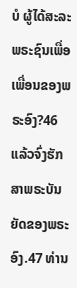ບໍ ຜູ້ໄດ້ສະລະພຣະຊົນເພື່ອເພື່ອນຂອງພຣະອົງ?46 ແລ້ວຈົ່ງຮັກສາພຣະບັນຍັດຂອງພຣະອົງ.47 ທ່ານ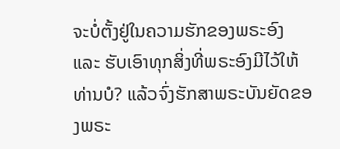ຈະບໍ່ຕັ້ງຢູ່ໃນຄວາມຮັກຂອງພຣະອົງ ແລະ ຮັບເອົາທຸກສິ່ງທີ່ພຣະອົງມີໄວ້ໃຫ້ທ່ານບໍ? ແລ້ວຈົ່ງຮັກສາພຣະບັນຍັດຂອງພຣະ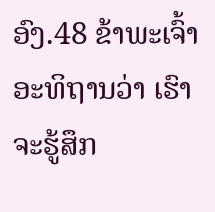ອົງ.48 ຂ້າພະເຈົ້າອະທິຖານວ່າ ເຮົາຈະຮູ້ສຶກ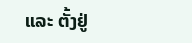ແລະ ຕັ້ງຢູ່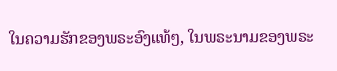ໃນຄວາມຮັກຂອງພຣະອົງແທ້ໆ, ໃນພຣະນາມຂອງພຣະ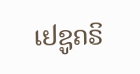ເຢຊູຄຣິ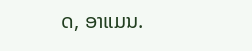ດ, ອາແມນ.